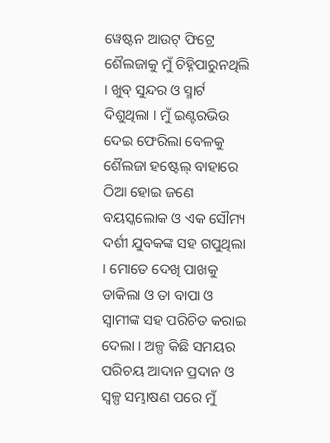ୱେଷ୍ଟନ ଆଉଟ୍ ଫିଟ୍ରେ ଶୈଲଜାକୁ ମୁଁ ଚିହ୍ନିପାରୁନଥିଲି । ଖୁବ୍ ସୁନ୍ଦର ଓ ସ୍ମାର୍ଟ ଦିଶୁଥିଲା । ମୁଁ ଇଣ୍ଟରଭିଉ ଦେଇ ଫେରିଲା ବେଳକୁ ଶୈଲଜା ହଷ୍ଟେଲ୍ ବାହାରେ ଠିଆ ହୋଇ ଜଣେ ବୟସ୍କଲୋକ ଓ ଏକ ସୌମ୍ୟ ଦର୍ଶୀ ଯୁବକଙ୍କ ସହ ଗପୁଥିଲା । ମୋତେ ଦେଖି ପାଖକୁ ଡାକିଲା ଓ ତା ବାପା ଓ ସ୍ୱାମୀଙ୍କ ସହ ପରିଚିତ କରାଇ ଦେଲା । ଅଳ୍ପ କିଛି ସମୟର ପରିଚୟ ଆଦାନ ପ୍ରଦାନ ଓ ସ୍ୱଳ୍ପ ସମ୍ଭାଷଣ ପରେ ମୁଁ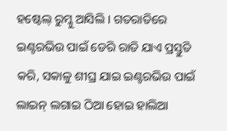ହଷ୍ଟେଲ୍ ରୁମ୍କୁ ଆସିଲି । ଗତରାତିରେ ଇଣ୍ଟରଭିଉ ପାଇଁ ଡେରି ରାତି ଯାଏ ପ୍ରସ୍ତୁତି କରି, ସକାଳୁ ଶୀଘ୍ର ଯାଇ ଇଣ୍ଟରଭିଉ ପାଇଁ ଲାଇନ୍ ଲଗାଇ ଠିଆ ହୋଇ ହାଲିଆ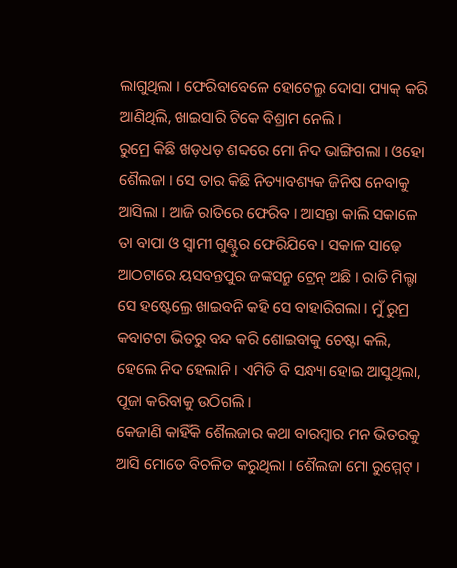ଲାଗୁଥିଲା । ଫେରିବାବେଳେ ହୋଟେଲ୍ରୁ ଦୋସା ପ୍ୟାକ୍ କରି ଆଣିଥିଲି, ଖାଇସାରି ଟିକେ ବିଶ୍ରାମ ନେଲି ।
ରୁମ୍ରେ କିଛି ଖଡ଼ଧଡ଼ ଶବ୍ଦରେ ମୋ ନିଦ ଭାଙ୍ଗିଗଲା । ଓହୋ ଶୈଲଜା । ସେ ତାର କିଛି ନିତ୍ୟାବଶ୍ୟକ ଜିନିଷ ନେବାକୁ ଆସିଲା । ଆଜି ରାତିରେ ଫେରିବ । ଆସନ୍ତା କାଲି ସକାଳେ ତା ବାପା ଓ ସ୍ୱାମୀ ଗୁଣ୍ଟୁର ଫେରିଯିବେ । ସକାଳ ସାଢ଼େ ଆଠଟାରେ ୟସବନ୍ତପୁର ଜଙ୍କସନ୍ରୁ ଟ୍ରେନ୍ ଅଛି । ରାତି ମିଲ୍ଟା ସେ ହଷ୍ଟେଲ୍ରେ ଖାଇବନି କହି ସେ ବାହାରିଗଲା । ମୁଁ ରୁମ୍ର କବାଟଟା ଭିତରୁ ବନ୍ଦ କରି ଶୋଇବାକୁ ଚେଷ୍ଟା କଲି, ହେଲେ ନିଦ ହେଲାନି । ଏମିତି ବି ସନ୍ଧ୍ୟା ହୋଇ ଆସୁଥିଲା, ପୂଜା କରିବାକୁ ଉଠିଗଲି ।
କେଜାଣି କାହିଁକି ଶୈଲଜାର କଥା ବାରମ୍ୱାର ମନ ଭିତରକୁ ଆସି ମୋତେ ବିଚଳିତ କରୁଥିଲା । ଶୈଲଜା ମୋ ରୁମ୍ମେଟ୍ ।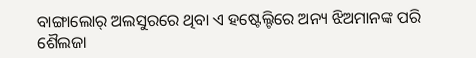ବାଙ୍ଗାଲୋର୍ ଅଲସୁରରେ ଥିବା ଏ ହଷ୍ଟେଲ୍ଟିରେ ଅନ୍ୟ ଝିଅମାନଙ୍କ ପରି ଶୈଲଜା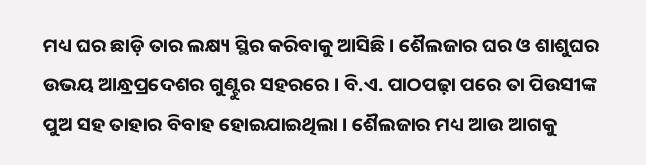ମଧ୍ୟ ଘର ଛାଡ଼ି ତାର ଲକ୍ଷ୍ୟ ସ୍ଥିର କରିବାକୁ ଆସିଛି । ଶୈଲଜାର ଘର ଓ ଶାଶୁଘର ଉଭୟ ଆନ୍ଧ୍ରପ୍ରଦେଶର ଗୁଣ୍ଟୁର ସହରରେ । ବି.ଏ. ପାଠପଢ଼ା ପରେ ତା ପିଉସୀଙ୍କ ପୁଅ ସହ ତାହାର ବିବାହ ହୋଇଯାଇଥିଲା । ଶୈଲଜାର ମଧ୍ୟ ଆଉ ଆଗକୁ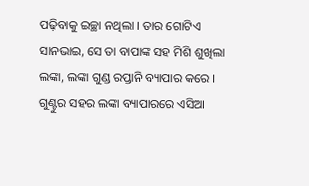ପଢ଼ିବାକୁ ଇଚ୍ଛା ନଥିଲା । ତାର ଗୋଟିଏ ସାନଭାଇ, ସେ ତା ବାପାଙ୍କ ସହ ମିଶି ଶୁଖିଲା ଲଙ୍କା, ଲଙ୍କା ଗୁଣ୍ଡ ରପ୍ତାନି ବ୍ୟାପାର କରେ । ଗୁଣ୍ଟୁର ସହର ଲଙ୍କା ବ୍ୟାପାରରେ ଏସିଆ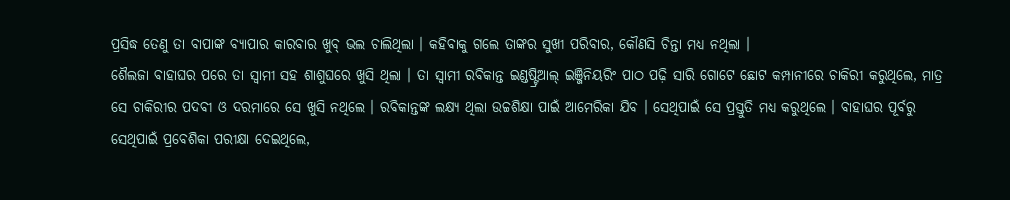ପ୍ରସିଦ୍ଧ ତେଣୁ ତା ବାପାଙ୍କ ବ୍ୟାପାର କାରବାର ଖୁବ୍ ଭଲ ଚାଲିଥିଲା । କହିବାକୁ ଗଲେ ତାଙ୍କର ସୁଖୀ ପରିବାର, କୌଣସି ଚିନ୍ତା ମଧ୍ୟ ନଥିଲା ।
ଶୈଲଜା ବାହାଘର ପରେ ତା ସ୍ୱାମୀ ସହ ଶାଶୁଘରେ ଖୁସି ଥିଲା । ତା ସ୍ୱାମୀ ରବିକାନ୍ତ ଇଣ୍ଡଷ୍ଟ୍ରିଆଲ୍ ଇଞ୍ଜିନିୟରିଂ ପାଠ ପଢ଼ି ସାରି ଗୋଟେ ଛୋଟ କମ୍ପାନୀରେ ଚାକିରୀ କରୁଥିଲେ, ମାତ୍ର ସେ ଚାକିରୀର ପଦବୀ ଓ ଦରମାରେ ସେ ଖୁସି ନଥିଲେ । ରବିକାନ୍ତଙ୍କ ଲକ୍ଷ୍ୟ ଥିଲା ଉଚ୍ଚଶିକ୍ଷା ପାଇଁ ଆମେରିକା ଯିବ । ସେଥିପାଇଁ ସେ ପ୍ରସ୍ତୁତି ମଧ୍ୟ କରୁଥିଲେ । ବାହାଘର ପୂର୍ବରୁ ସେଥିପାଇଁ ପ୍ରବେଶିକା ପରୀକ୍ଷା ଦେଇଥିଲେ,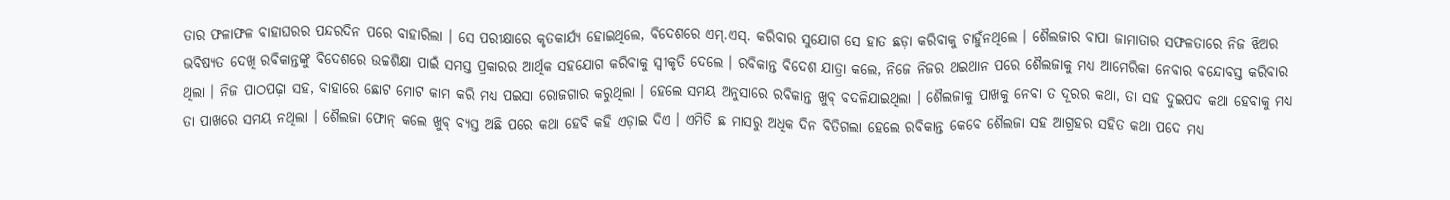ତାର ଫଳାଫଳ ବାହାଘରର ପନ୍ଦରଦିନ ପରେ ବାହାରିଲା । ସେ ପରୀକ୍ଷାରେ କୃତକାର୍ଯ୍ୟ ହୋଇଥିଲେ, ବିଦେଶରେ ଏମ୍.ଏସ୍. କରିବାର ସୁଯୋଗ ସେ ହାତ ଛଡ଼ା କରିବାକୁ ଚାହୁଁନଥିଲେ । ଶୈଲଜାର ବାପା ଜାମାତାର ସଫଳତାରେ ନିଜ ଝିଅର ଭବିଷ୍ୟତ ଦେଖି ରବିକାନ୍ତଙ୍କୁ ବିଦେଶରେ ଉଚ୍ଚଶିକ୍ଷା ପାଇଁ ସମସ୍ତ ପ୍ରକାରର ଆର୍ଥିକ ସହଯୋଗ କରିବାକୁ ସ୍ୱୀକୃତି ଦେଲେ । ରବିକାନ୍ତ ବିଦେଶ ଯାତ୍ରା କଲେ, ନିଜେ ନିଜର ଥଇଥାନ ପରେ ଶୈଲଜାକୁ ମଧ୍ୟ ଆମେରିକା ନେବାର ବନ୍ଦୋବସ୍ତ କରିବାର ଥିଲା । ନିଜ ପାଠପଢ଼ା ସହ, ବାହାରେ ଛୋଟ ମୋଟ କାମ କରି ମଧ୍ୟ ପଇସା ରୋଜଗାର କରୁଥିଲା । ହେଲେ ସମୟ ଅନୁସାରେ ରବିକାନ୍ତ ଖୁବ୍ ବଦଳିଯାଇଥିଲା । ଶୈଲଜାକୁ ପାଖକୁ ନେବା ତ ଦୂରର କଥା, ତା ସହ ଦୁଇପଦ କଥା ହେବାକୁ ମଧ୍ୟ ତା ପାଖରେ ସମୟ ନଥିଲା । ଶୈଲଜା ଫୋନ୍ କଲେ ଖୁବ୍ ବ୍ୟସ୍ତ ଅଛି ପରେ କଥା ହେବି କହି ଏଡ଼ାଇ ଦିଏ । ଏମିତି ଛ ମାସରୁ ଅଧିକ ଦିନ ବିତିଗଲା ହେଲେ ରବିକାନ୍ତ କେବେ ଶୈଲଜା ସହ ଆଗ୍ରହର ସହିତ କଥା ପଦେ ମଧ୍ୟ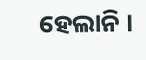ହେଲାନି ।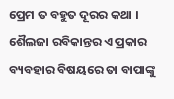ପ୍ରେମ ତ ବହୁତ ଦୂରର କଥା ।
ଶୈଲଜା ରବିକାନ୍ତର ଏ ପ୍ରକାର ବ୍ୟବହାର ବିଷୟରେ ତା ବାପାଙ୍କୁ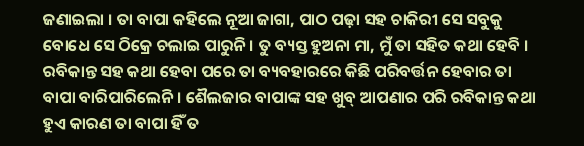ଜଣାଇଲା । ତା ବାପା କହିଲେ ନୂଆ ଜାଗା, ପାଠ ପଢ଼ା ସହ ଚାକିରୀ ସେ ସବୁକୁ ବୋଧେ ସେ ଠିକ୍ରେ ଚଲାଇ ପାରୁନି । ତୁ ବ୍ୟସ୍ତ ହୁଅନା ମା, ମୁଁ ତା ସହିତ କଥା ହେବି । ରବିକାନ୍ତ ସହ କଥା ହେବା ପରେ ତା ବ୍ୟବହାରରେ କିଛି ପରିବର୍ତ୍ତନ ହେବାର ତା ବାପା ବାରିପାରିଲେନି । ଶୈଲଜାର ବାପାଙ୍କ ସହ ଖୁବ୍ ଆପଣାର ପରି ରବିକାନ୍ତ କଥା ହୁଏ କାରଣ ତା ବାପା ହିଁ ତ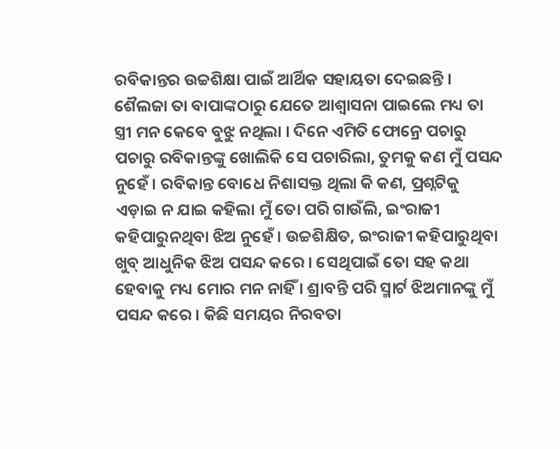ରବିକାନ୍ତର ଉଚ୍ଚଶିକ୍ଷା ପାଇଁ ଆର୍ଥିକ ସହାୟତା ଦେଇଛନ୍ତି ।
ଶୈଲଜା ତା ବାପାଙ୍କଠାରୁ ଯେତେ ଆଶ୍ୱାସନା ପାଇଲେ ମଧ୍ୟ ତା ସ୍ତ୍ରୀ ମନ କେବେ ବୁଝୁ ନଥିଲା । ଦିନେ ଏମିତି ଫୋନ୍ରେ ପଚାରୁ ପଚାରୁ ରବିକାନ୍ତଙ୍କୁ ଖୋଲିକି ସେ ପଚାରିଲା, ତୁମକୁ କଣ ମୁଁ ପସନ୍ଦ ନୁହେଁ । ରବିକାନ୍ତ ବୋଧେ ନିଶାସକ୍ତ ଥିଲା କି କଣ, ପ୍ରଶ୍ନଟିକୁ ଏଡ଼ାଇ ନ ଯାଇ କହିଲା ମୁଁ ତୋ ପରି ଗାଉଁଲି, ଇଂରାଜୀ କହିପାରୁନଥିବା ଝିଅ ନୁହେଁ । ଉଚ୍ଚଶିକ୍ଷିତ, ଇଂରାଜୀ କହିପାରୁଥିବା ଖୁବ୍ ଆଧୁନିକ ଝିଅ ପସନ୍ଦ କରେ । ସେଥିପାଇଁ ତୋ ସହ କଥା ହେବାକୁ ମଧ୍ୟ ମୋର ମନ ନାହିଁ । ଶ୍ରାବନ୍ତି ପରି ସ୍ମାର୍ଟ ଝିଅମାନଙ୍କୁ ମୁଁ ପସନ୍ଦ କରେ । କିଛି ସମୟର ନିରବତା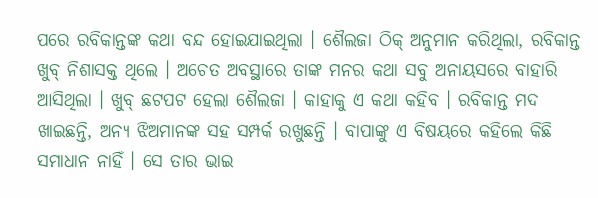ପରେ ରବିକାନ୍ତଙ୍କ କଥା ବନ୍ଦ ହୋଇଯାଇଥିଲା । ଶୈଲଜା ଠିକ୍ ଅନୁମାନ କରିଥିଲା, ରବିକାନ୍ତ ଖୁବ୍ ନିଶାସକ୍ତ ଥିଲେ । ଅଚେତ ଅବସ୍ଥାରେ ତାଙ୍କ ମନର କଥା ସବୁ ଅନାୟସରେ ବାହାରି ଆସିଥିଲା । ଖୁବ୍ ଛଟପଟ ହେଲା ଶୈଲଜା । କାହାକୁ ଏ କଥା କହିବ । ରବିକାନ୍ତ ମଦ ଖାଇଛନ୍ତି, ଅନ୍ୟ ଝିଅମାନଙ୍କ ସହ ସମ୍ପର୍କ ରଖୁଛନ୍ତି । ବାପାଙ୍କୁ ଏ ବିଷୟରେ କହିଲେ କିଛି ସମାଧାନ ନାହିଁ । ସେ ତାର ଭାଇ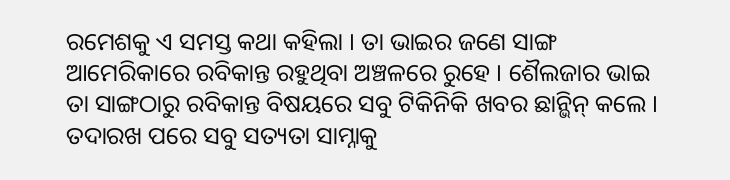ରମେଶକୁ ଏ ସମସ୍ତ କଥା କହିଲା । ତା ଭାଇର ଜଣେ ସାଙ୍ଗ ଆମେରିକାରେ ରବିକାନ୍ତ ରହୁଥିବା ଅଞ୍ଚଳରେ ରୁହେ । ଶୈଲଜାର ଭାଇ ତା ସାଙ୍ଗଠାରୁ ରବିକାନ୍ତ ବିଷୟରେ ସବୁ ଟିକିନିକି ଖବର ଛାନ୍ଭିନ୍ କଲେ । ତଦାରଖ ପରେ ସବୁ ସତ୍ୟତା ସାମ୍ନାକୁ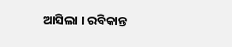ଆସିଲା । ରବିକାନ୍ତ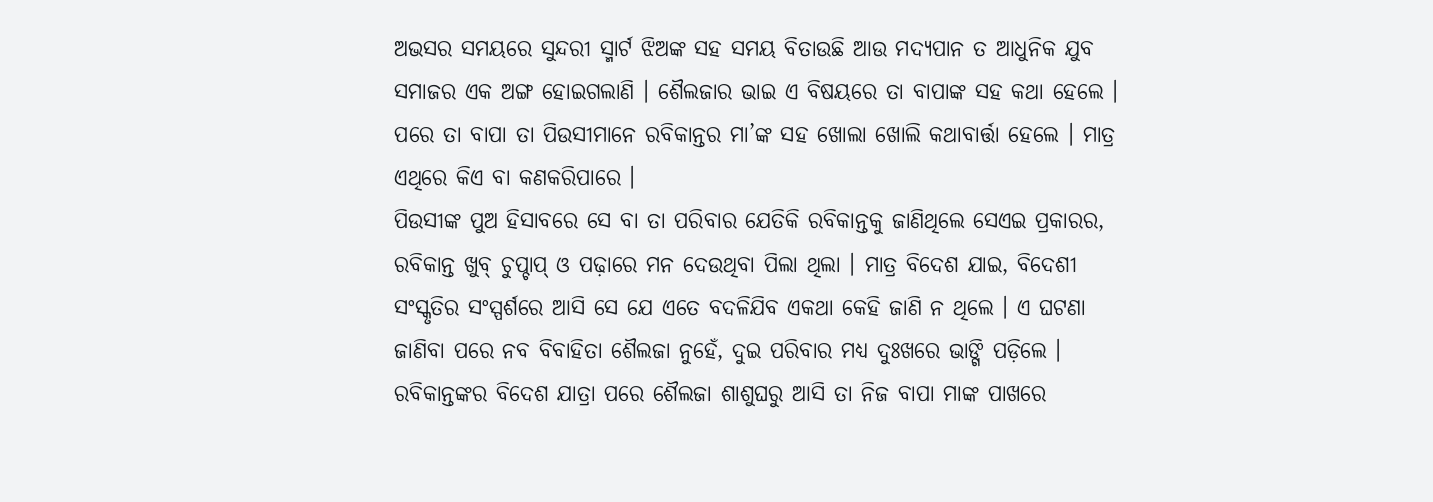ଅଭସର ସମୟରେ ସୁନ୍ଦରୀ ସ୍ମାର୍ଟ ଝିଅଙ୍କ ସହ ସମୟ ବିତାଉଛି ଆଉ ମଦ୍ୟପାନ ତ ଆଧୁନିକ ଯୁବ ସମାଜର ଏକ ଅଙ୍ଗ ହୋଇଗଲାଣି । ଶୈଲଜାର ଭାଇ ଏ ବିଷୟରେ ତା ବାପାଙ୍କ ସହ କଥା ହେଲେ । ପରେ ତା ବାପା ତା ପିଉସୀମାନେ ରବିକାନ୍ତର ମା’ଙ୍କ ସହ ଖୋଲା ଖୋଲି କଥାବାର୍ତ୍ତା ହେଲେ । ମାତ୍ର ଏଥିରେ କିଏ ବା କଣକରିପାରେ ।
ପିଉସୀଙ୍କ ପୁଅ ହିସାବରେ ସେ ବା ତା ପରିବାର ଯେତିକି ରବିକାନ୍ତକୁ ଜାଣିଥିଲେ ସେଏଇ ପ୍ରକାରର, ରବିକାନ୍ତ ଖୁବ୍ ଚୁପ୍ଚାପ୍ ଓ ପଢ଼ାରେ ମନ ଦେଉଥିବା ପିଲା ଥିଲା । ମାତ୍ର ବିଦେଶ ଯାଇ, ବିଦେଶୀ ସଂସ୍କୃତିର ସଂସ୍ପର୍ଶରେ ଆସି ସେ ଯେ ଏତେ ବଦଳିଯିବ ଏକଥା କେହି ଜାଣି ନ ଥିଲେ । ଏ ଘଟଣା ଜାଣିବା ପରେ ନବ ବିବାହିତା ଶୈଲଜା ନୁହେଁ, ଦୁଇ ପରିବାର ମଧ୍ୟ ଦୁଃଖରେ ଭାଙ୍ଗି ପଡ଼ିଲେ ।
ରବିକାନ୍ତଙ୍କର ବିଦେଶ ଯାତ୍ରା ପରେ ଶୈଲଜା ଶାଶୁଘରୁ ଆସି ତା ନିଜ ବାପା ମାଙ୍କ ପାଖରେ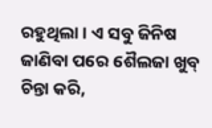ରହୁଥିଲା । ଏ ସବୁ ଜିନିଷ ଜାଣିବା ପରେ ଶୈଲଜା ଖୁବ୍ ଚିନ୍ତା କରି,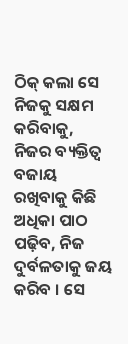ଠିକ୍ କଲା ସେ ନିଜକୁ ସକ୍ଷମ କରିବାକୁ, ନିଜର ବ୍ୟକ୍ତିତ୍ୱ ବଜାୟ ରଖିବାକୁ କିଛି ଅଧିକା ପାଠ ପଢ଼ିବ, ନିଜ ଦୁର୍ବଳତାକୁ ଜୟ କରିବ । ସେ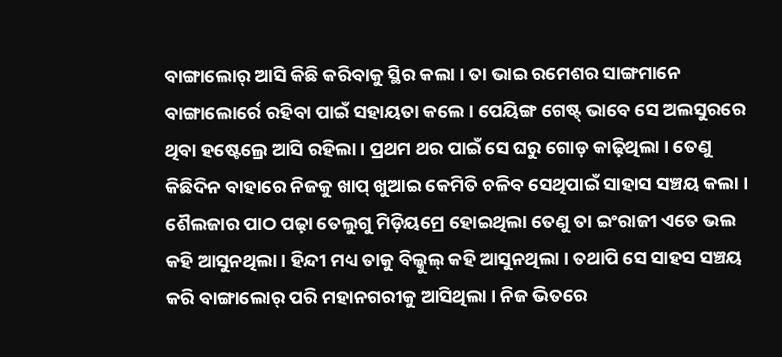ବାଙ୍ଗାଲୋର୍ ଆସି କିଛି କରିବାକୁ ସ୍ଥିର କଲା । ତା ଭାଇ ରମେଶର ସାଙ୍ଗମାନେ ବାଙ୍ଗାଲୋର୍ରେ ରହିବା ପାଇଁ ସହାୟତା କଲେ । ପେୟିଙ୍ଗ ଗେଷ୍ଟ୍ ଭାବେ ସେ ଅଲସୁରରେ ଥିବା ହଷ୍ଟେଲ୍ରେ ଆସି ରହିଲା । ପ୍ରଥମ ଥର ପାଇଁ ସେ ଘରୁ ଗୋଡ଼ କାଢ଼ିଥିଲା । ତେଣୁ କିଛିଦିନ ବାହାରେ ନିଜକୁ ଖାପ୍ ଖୁଆଇ କେମିତି ଚଳିବ ସେଥିପାଇଁ ସାହାସ ସଞ୍ଚୟ କଲା । ଶୈଲଜାର ପାଠ ପଢ଼ା ତେଲୁଗୁ ମିଡ଼ିୟମ୍ରେ ହୋଇଥିଲା ତେଣୁ ତା ଇଂରାଜୀ ଏତେ ଭଲ କହି ଆସୁନଥିଲା । ହିନ୍ଦୀ ମଧ୍ୟ ତାକୁ ବିଲ୍କୁଲ୍ କହି ଆସୁନଥିଲା । ତଥାପି ସେ ସାହସ ସଞ୍ଚୟ କରି ବାଙ୍ଗାଲୋର୍ ପରି ମହାନଗରୀକୁ ଆସିଥିଲା । ନିଜ ଭିତରେ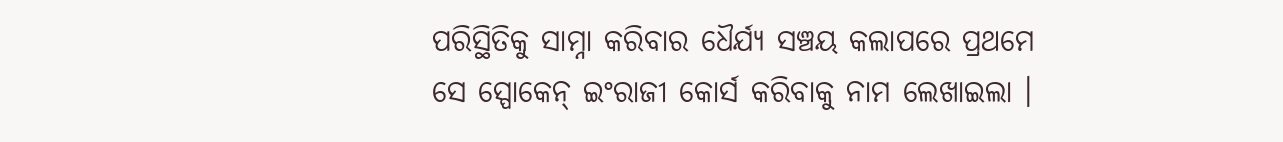ପରିସ୍ଥିତିକୁ ସାମ୍ନା କରିବାର ଧୈର୍ଯ୍ୟ ସଞ୍ଚୟ କଲାପରେ ପ୍ରଥମେ ସେ ସ୍ପୋକେନ୍ ଇଂରାଜୀ କୋର୍ସ କରିବାକୁ ନାମ ଲେଖାଇଲା ।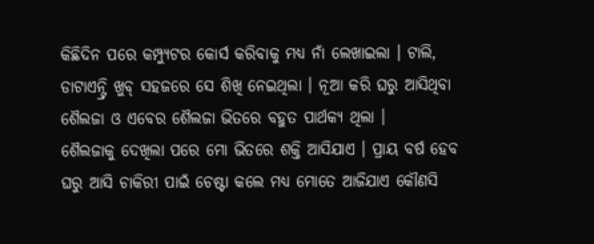କିଛିଦିନ ପରେ କମ୍ପ୍ୟୁଟର କୋର୍ସ କରିବାକୁ ମଧ୍ୟ ନାଁ ଲେଖାଇଲା । ଟାଲି, ଡାଟାଏନ୍ଟ୍ରି ଖୁବ୍ ସହଜରେ ସେ ଶିଖି ନେଇଥିଲା । ନୂଆ କରି ଘରୁ ଆସିଥିବା ଶୈଲଜା ଓ ଏବେର ଶୈଲଜା ଭିତରେ ବହୁତ ପାର୍ଥକ୍ୟ ଥିଲା ।
ଶୈଲଜାକୁ ଦେଖିଲା ପରେ ମୋ ଭିତରେ ଶକ୍ତି ଆସିଯାଏ । ପ୍ରାୟ ବର୍ଷ ହେବ ଘରୁ ଆସି ଚାକିରୀ ପାଇଁ ଚେଷ୍ଟା କଲେ ମଧ୍ୟ ମୋତେ ଆଜିଯାଏ କୌଣସି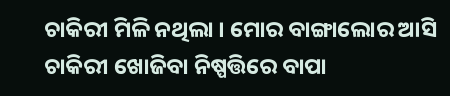ଚାକିରୀ ମିଳି ନଥିଲା । ମୋର ବାଙ୍ଗାଲୋର ଆସି ଚାକିରୀ ଖୋଜିବା ନିଷ୍ପତ୍ତିରେ ବାପା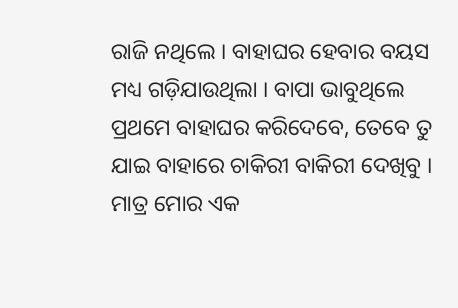ରାଜି ନଥିଲେ । ବାହାଘର ହେବାର ବୟସ ମଧ୍ୟ ଗଡ଼ିଯାଉଥିଲା । ବାପା ଭାବୁଥିଲେ ପ୍ରଥମେ ବାହାଘର କରିଦେବେ, ତେବେ ତୁ ଯାଇ ବାହାରେ ଚାକିରୀ ବାକିରୀ ଦେଖିବୁ । ମାତ୍ର ମୋର ଏକ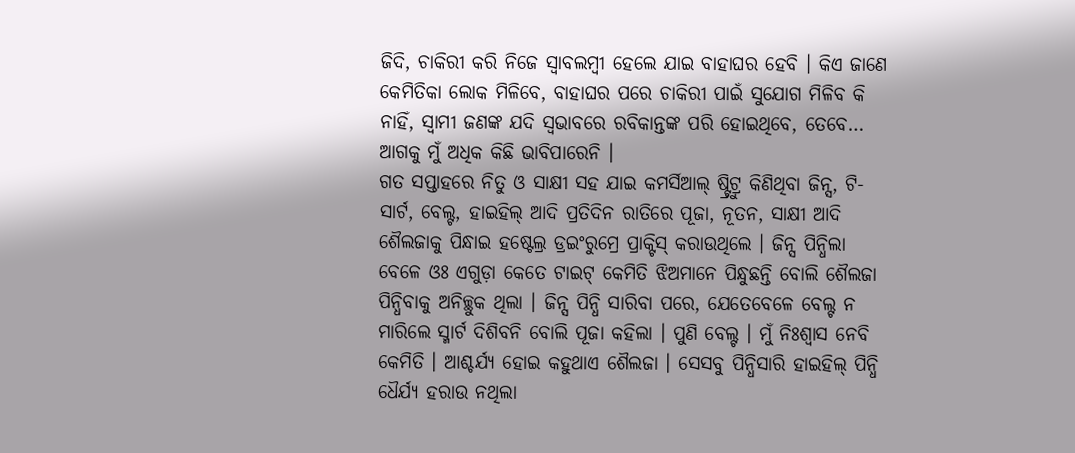ଜିଦି, ଚାକିରୀ କରି ନିଜେ ସ୍ୱାବଲମ୍ୱୀ ହେଲେ ଯାଇ ବାହାଘର ହେବି । କିଏ ଜାଣେ କେମିତିକା ଲୋକ ମିଳିବେ, ବାହାଘର ପରେ ଚାକିରୀ ପାଇଁ ସୁଯୋଗ ମିଳିବ କି ନାହିଁ, ସ୍ୱାମୀ ଜଣଙ୍କ ଯଦି ସ୍ୱଭାବରେ ରବିକାନ୍ତଙ୍କ ପରି ହୋଇଥିବେ, ତେବେ… ଆଗକୁ ମୁଁ ଅଧିକ କିଛି ଭାବିପାରେନି ।
ଗତ ସପ୍ତାହରେ ନିତୁ ଓ ସାକ୍ଷୀ ସହ ଯାଇ କମର୍ସିଆଲ୍ ଷ୍ଟ୍ରିଟ୍ରୁ କିଣିଥିବା ଜିନ୍ସ, ଟି-ସାର୍ଟ, ବେଲ୍ଟ, ହାଇହିଲ୍ ଆଦି ପ୍ରତିଦିନ ରାତିରେ ପୂଜା, ନୂତନ, ସାକ୍ଷୀ ଆଦି ଶୈଲଜାକୁ ପିନ୍ଧାଇ ହଷ୍ଟେଲ୍ର ଡ୍ରଇଂରୁମ୍ରେ ପ୍ରାକ୍ଟିସ୍ କରାଉଥିଲେ । ଜିନ୍ସ ପିନ୍ଧିଲା ବେଳେ ଓଃ ଏଗୁଡ଼ା କେତେ ଟାଇଟ୍ କେମିତି ଝିଅମାନେ ପିନ୍ଧୁଛନ୍ତି ବୋଲି ଶୈଲଜା ପିନ୍ଧିବାକୁ ଅନିଚ୍ଛୁକ ଥିଲା । ଜିନ୍ସ ପିନ୍ଧି ସାରିବା ପରେ, ଯେତେବେଳେ ବେଲ୍ଟ ନ ମାରିଲେ ସ୍ମାର୍ଟ ଦିଶିବନି ବୋଲି ପୂଜା କହିଲା । ପୁଣି ବେଲ୍ଟ । ମୁଁ ନିଃଶ୍ୱାସ ନେବି କେମିତି । ଆଶ୍ଚର୍ଯ୍ୟ ହୋଇ କହୁଥାଏ ଶୈଲଜା । ସେସବୁ ପିନ୍ଧିସାରି ହାଇହିଲ୍ ପିନ୍ଧି ଧୈର୍ଯ୍ୟ ହରାଉ ନଥିଲା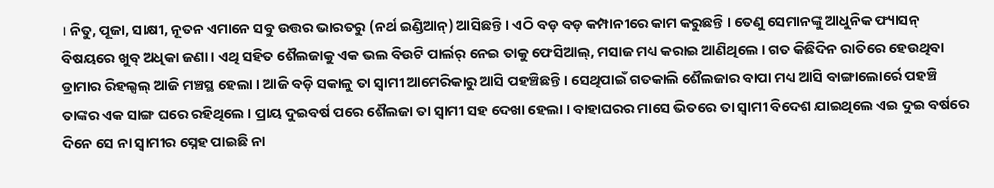। ନିତୁ, ପୂଜା, ସାକ୍ଷୀ, ନୂତନ ଏମାନେ ସବୁ ଉତ୍ତର ଭାରତରୁ (ନର୍ଥ ଇଣ୍ଡିଆନ୍) ଆସିଛନ୍ତି । ଏଠି ବଡ଼ ବଡ଼ କମ୍ପାନୀରେ କାମ କରୁଛନ୍ତି । ତେଣୁ ସେମାନଙ୍କୁ ଆଧୁନିକ ଫ୍ୟାସନ୍ ବିଷୟରେ ଖୁବ୍ ଅଧିକା ଜଣା । ଏଥି ସହିତ ଶୈଲଜାକୁ ଏକ ଭଲ ବିଉଟି ପାର୍ଲର୍ ନେଇ ତାକୁ ଫେସିଆଲ୍, ମସାଜ ମଧ୍ୟ କରାଇ ଆଣିଥିଲେ । ଗତ କିଛିଦିନ ରାତିରେ ହେଉଥିବା ଡ୍ରାମାର ରିହଲ୍ସଲ୍ ଆଜି ମଞ୍ଚସ୍ଥ ହେଲା । ଆଜି ବଡ଼ି ସକାଳୁ ତା ସ୍ୱାମୀ ଆମେରିକାରୁ ଆସି ପହଞ୍ଚିଛନ୍ତି । ସେଥିପାଇଁ ଗତକାଲି ଶୈଲଜାର ବାପା ମଧ୍ୟ ଆସି ବାଙ୍ଗାଲୋର୍ରେ ପହଞ୍ଚି ତାଙ୍କର ଏକ ସାଙ୍ଗ ଘରେ ରହିଥିଲେ । ପ୍ରାୟ ଦୁଇବର୍ଷ ପରେ ଶୈଲଜା ତା ସ୍ୱାମୀ ସହ ଦେଖା ହେଲା । ବାହାଘରର ମାସେ ଭିତରେ ତା ସ୍ୱାମୀ ବିଦେଶ ଯାଇଥିଲେ ଏଇ ଦୁଇ ବର୍ଷରେ ଦିନେ ସେ ନା ସ୍ୱାମୀର ସ୍ନେହ ପାଇଛି ନା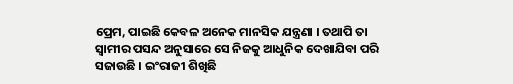ପ୍ରେମ, ପାଇଛି କେବଳ ଅନେକ ମାନସିକ ଯନ୍ତ୍ରଣା । ତଥାପି ତା ସ୍ୱାମୀର ପସନ୍ଦ ଅନୁସାରେ ସେ ନିଜକୁ ଆଧୁନିକ ଦେଖାଯିବା ପରି ସଜାଉଛି । ଇଂରାଜୀ ଶିଖିଛି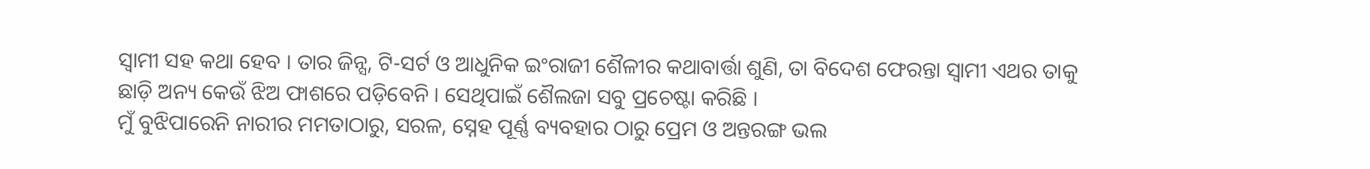ସ୍ୱାମୀ ସହ କଥା ହେବ । ତାର ଜିନ୍ସ, ଟି-ସର୍ଟ ଓ ଆଧୁନିକ ଇଂରାଜୀ ଶୈଳୀର କଥାବାର୍ତ୍ତା ଶୁଣି, ତା ବିଦେଶ ଫେରନ୍ତା ସ୍ୱାମୀ ଏଥର ତାକୁ ଛାଡ଼ି ଅନ୍ୟ କେଉଁ ଝିଅ ଫାଶରେ ପଡ଼ିବେନି । ସେଥିପାଇଁ ଶୈଲଜା ସବୁ ପ୍ରଚେଷ୍ଟା କରିଛି ।
ମୁଁ ବୁଝିପାରେନି ନାରୀର ମମତାଠାରୁ, ସରଳ, ସ୍ନେହ ପୂର୍ଣ୍ଣ ବ୍ୟବହାର ଠାରୁ ପ୍ରେମ ଓ ଅନ୍ତରଙ୍ଗ ଭଲ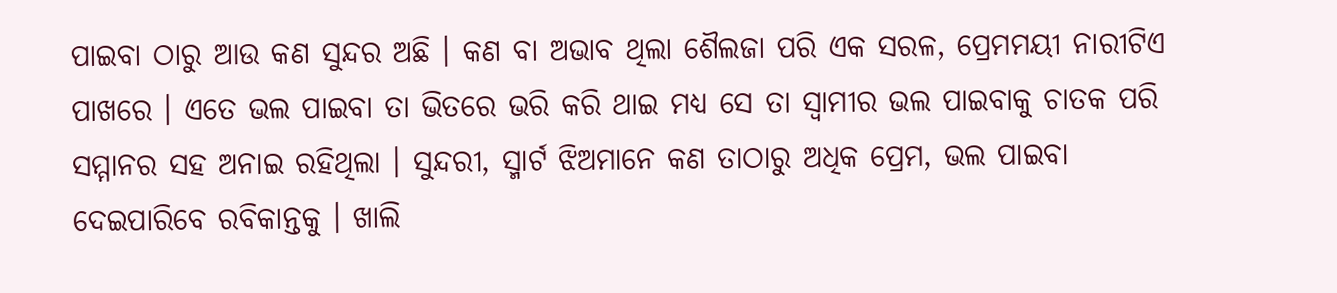ପାଇବା ଠାରୁ ଆଉ କଣ ସୁନ୍ଦର ଅଛି । କଣ ବା ଅଭାବ ଥିଲା ଶୈଲଜା ପରି ଏକ ସରଳ, ପ୍ରେମମୟୀ ନାରୀଟିଏ ପାଖରେ । ଏତେ ଭଲ ପାଇବା ତା ଭିତରେ ଭରି କରି ଥାଇ ମଧ୍ୟ ସେ ତା ସ୍ୱାମୀର ଭଲ ପାଇବାକୁ ଚାତକ ପରି ସମ୍ମାନର ସହ ଅନାଇ ରହିଥିଲା । ସୁନ୍ଦରୀ, ସ୍ମାର୍ଟ ଝିଅମାନେ କଣ ତାଠାରୁ ଅଧିକ ପ୍ରେମ, ଭଲ ପାଇବା ଦେଇପାରିବେ ରବିକାନ୍ତକୁ । ଖାଲି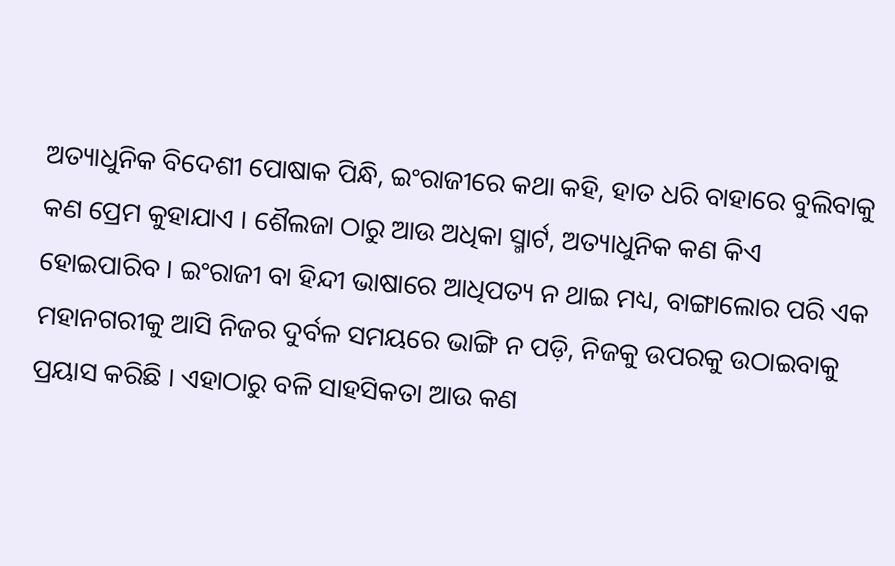ଅତ୍ୟାଧୁନିକ ବିଦେଶୀ ପୋଷାକ ପିନ୍ଧି, ଇଂରାଜୀରେ କଥା କହି, ହାତ ଧରି ବାହାରେ ବୁଲିବାକୁ କଣ ପ୍ରେମ କୁହାଯାଏ । ଶୈଲଜା ଠାରୁ ଆଉ ଅଧିକା ସ୍ମାର୍ଟ, ଅତ୍ୟାଧୁନିକ କଣ କିଏ ହୋଇପାରିବ । ଇଂରାଜୀ ବା ହିନ୍ଦୀ ଭାଷାରେ ଆଧିପତ୍ୟ ନ ଥାଇ ମଧ୍ୟ, ବାଙ୍ଗାଲୋର ପରି ଏକ ମହାନଗରୀକୁ ଆସି ନିଜର ଦୁର୍ବଳ ସମୟରେ ଭାଙ୍ଗି ନ ପଡ଼ି, ନିଜକୁ ଉପରକୁ ଉଠାଇବାକୁ ପ୍ରୟାସ କରିଛି । ଏହାଠାରୁ ବଳି ସାହସିକତା ଆଉ କଣ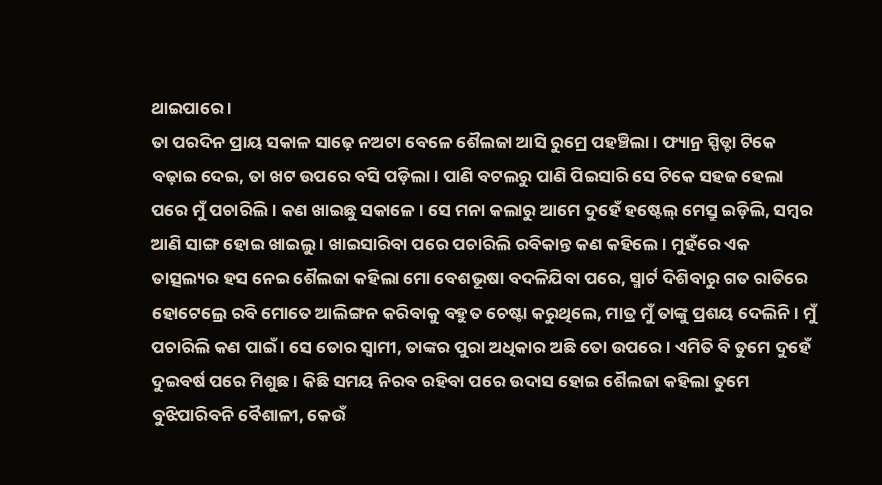ଥାଇପାରେ ।
ତା ପରଦିନ ପ୍ରାୟ ସକାଳ ସାଢ଼େ ନଅଟା ବେଳେ ଶୈଲଜା ଆସି ରୁମ୍ରେ ପହଞ୍ଚିଲା । ଫ୍ୟାନ୍ର ସ୍ପିଡ୍ଟା ଟିକେ ବଢ଼ାଇ ଦେଇ, ତା ଖଟ ଉପରେ ବସି ପଡ଼ିଲା । ପାଣି ବଟଲରୁ ପାଣି ପିଇସାରି ସେ ଟିକେ ସହଜ ହେଲା ପରେ ମୁଁ ପଚାରିଲି । କଣ ଖାଇଛୁ ସକାଳେ । ସେ ମନା କଲାରୁ ଆମେ ଦୁହେଁ ହଷ୍ଟେଲ୍ ମେସ୍ରୁ ଇଡ଼ିଲି, ସମ୍ୱର ଆଣି ସାଙ୍ଗ ହୋଇ ଖାଇଲୁ । ଖାଇସାରିବା ପରେ ପଚାରିଲି ରବିକାନ୍ତ କଣ କହିଲେ । ମୁହଁରେ ଏକ ତାତ୍ସଲ୍ୟର ହସ ନେଇ ଶୈଲଜା କହିଲା ମୋ ବେଶଭୂଷା ବଦଳିଯିବା ପରେ, ସ୍ମାର୍ଟ ଦିଶିବାରୁ ଗତ ରାତିରେ ହୋଟେଲ୍ରେ ରବି ମୋତେ ଆଲିଙ୍ଗନ କରିବାକୁ ବହୁତ ଚେଷ୍ଟା କରୁଥିଲେ, ମାତ୍ର ମୁଁ ତାଙ୍କୁ ପ୍ରଶୟ ଦେଲିନି । ମୁଁ ପଚାରିଲି କଣ ପାଇଁ । ସେ ତୋର ସ୍ୱାମୀ, ତାଙ୍କର ପୁରା ଅଧିକାର ଅଛି ତୋ ଉପରେ । ଏମିତି ବି ତୁମେ ଦୁହେଁ ଦୁଇବର୍ଷ ପରେ ମିଶୁଛ । କିଛି ସମୟ ନିରବ ରହିବା ପରେ ଉଦାସ ହୋଇ ଶୈଲଜା କହିଲା ତୁମେ ବୁଝିପାରିବନି ବୈଶାଳୀ, କେଉଁ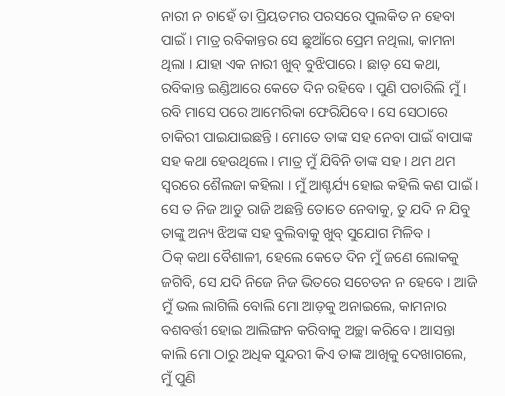ନାରୀ ନ ଚାହେଁ ତା ପ୍ରିୟତମର ପରସରେ ପୁଲକିତ ନ ହେବା ପାଇଁ । ମାତ୍ର ରବିକାନ୍ତର ସେ ଛୁଆଁରେ ପ୍ରେମ ନଥିଲା, କାମନା ଥିଲା । ଯାହା ଏକ ନାରୀ ଖୁବ୍ ବୁଝିପାରେ । ଛାଡ଼ ସେ କଥା, ରବିକାନ୍ତ ଇଣ୍ଡିଆରେ କେତେ ଦିନ ରହିବେ । ପୁଣି ପଚାରିଲି ମୁଁ । ରବି ମାସେ ପରେ ଆମେରିକା ଫେରିଯିବେ । ସେ ସେଠାରେ ଚାକିରୀ ପାଇଯାଇଛନ୍ତି । ମୋତେ ତାଙ୍କ ସହ ନେବା ପାଇଁ ବାପାଙ୍କ ସହ କଥା ହେଉଥିଲେ । ମାତ୍ର ମୁଁ ଯିବିନି ତାଙ୍କ ସହ । ଥମ ଥମ ସ୍ୱରରେ ଶୈଲଜା କହିଲା । ମୁଁ ଆଶ୍ଚର୍ଯ୍ୟ ହୋଇ କହିଲି କଣ ପାଇଁ । ସେ ତ ନିଜ ଆଡୁ ରାଜି ଅଛନ୍ତି ତୋତେ ନେବାକୁ, ତୁ ଯଦି ନ ଯିବୁ ତାଙ୍କୁ ଅନ୍ୟ ଝିଅଙ୍କ ସହ ବୁଲିବାକୁ ଖୁବ୍ ସୁଯୋଗ ମିଳିବ ।
ଠିକ୍ କଥା ବୈଶାଳୀ, ହେଲେ କେତେ ଦିନ ମୁଁ ଜଣେ ଲୋକକୁ ଜଗିବି, ସେ ଯଦି ନିଜେ ନିଜ ଭିତରେ ସଚେତନ ନ ହେବେ । ଆଜି ମୁଁ ଭଲ ଲାଗିଲି ବୋଲି ମୋ ଆଡ଼କୁ ଅନାଇଲେ, କାମନାର ବଶବର୍ତ୍ତୀ ହୋଇ ଆଲିଙ୍ଗନ କରିବାକୁ ଅଚ୍ଛା କରିବେ । ଆସନ୍ତା କାଲି ମୋ ଠାରୁ ଅଧିକ ସୁନ୍ଦରୀ କିଏ ତାଙ୍କ ଆଖିକୁ ଦେଖାଗଲେ, ମୁଁ ପୁଣି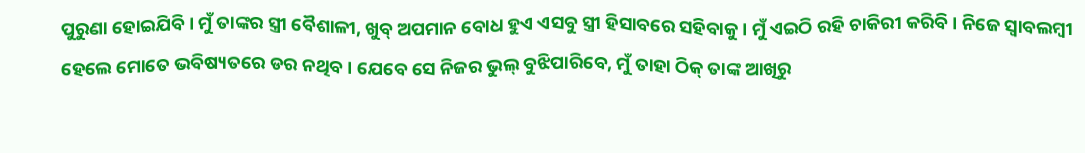ପୁରୁଣା ହୋଇଯିବି । ମୁଁ ତାଙ୍କର ସ୍ତ୍ରୀ ବୈଶାଳୀ, ଖୁବ୍ ଅପମାନ ବୋଧ ହୁଏ ଏସବୁ ସ୍ତ୍ରୀ ହିସାବରେ ସହିବାକୁ । ମୁଁ ଏଇଠି ରହି ଚାକିରୀ କରିବି । ନିଜେ ସ୍ୱାବଲମ୍ୱୀ ହେଲେ ମୋତେ ଭବିଷ୍ୟତରେ ଡର ନଥିବ । ଯେବେ ସେ ନିଜର ଭୁଲ୍ ବୁଝିପାରିବେ, ମୁଁ ତାହା ଠିକ୍ ତାଙ୍କ ଆଖିରୁ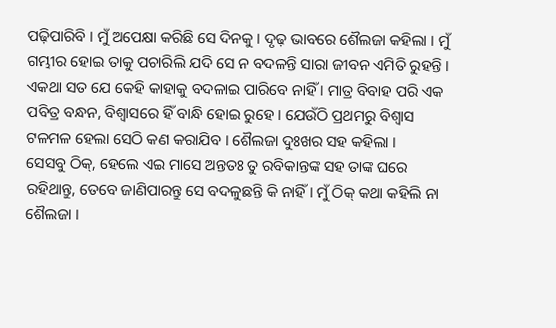ପଢ଼ିପାରିବି । ମୁଁ ଅପେକ୍ଷା କରିଛି ସେ ଦିନକୁ । ଦୃଢ଼ ଭାବରେ ଶୈଲଜା କହିଲା । ମୁଁ ଗମ୍ଭୀର ହୋଇ ତାକୁ ପଚାରିଲି ଯଦି ସେ ନ ବଦଳନ୍ତି ସାରା ଜୀବନ ଏମିତି ରୁହନ୍ତି । ଏକଥା ସତ ଯେ କେହି କାହାକୁ ବଦଳାଇ ପାରିବେ ନାହିଁ । ମାତ୍ର ବିବାହ ପରି ଏକ ପବିତ୍ର ବନ୍ଧନ, ବିଶ୍ୱାସରେ ହିଁ ବାନ୍ଧି ହୋଇ ରୁହେ । ଯେଉଁଠି ପ୍ରଥମରୁ ବିଶ୍ୱାସ ଟଳମଳ ହେଲା ସେଠି କଣ କରାଯିବ । ଶୈଲଜା ଦୁଃଖର ସହ କହିଲା ।
ସେସବୁ ଠିକ୍, ହେଲେ ଏଇ ମାସେ ଅନ୍ତତଃ ତୁ ରବିକାନ୍ତଙ୍କ ସହ ତାଙ୍କ ଘରେ ରହିଥାନ୍ତୁ, ତେବେ ଜାଣିପାରନ୍ତୁ ସେ ବଦଳୁଛନ୍ତି କି ନାହିଁ । ମୁଁ ଠିକ୍ କଥା କହିଲି ନା ଶୈଲଜା ।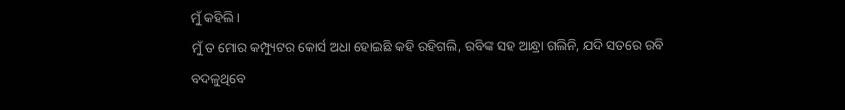ମୁଁ କହିଲି ।
ମୁଁ ତ ମୋର କମ୍ପ୍ୟୁଟର କୋର୍ସ ଅଧା ହୋଇଛି କହି ରହିଗଲି, ରବିଙ୍କ ସହ ଆନ୍ଧ୍ରା ଗଲିନି, ଯଦି ସତରେ ରବି ବଦଳୁଥିବେ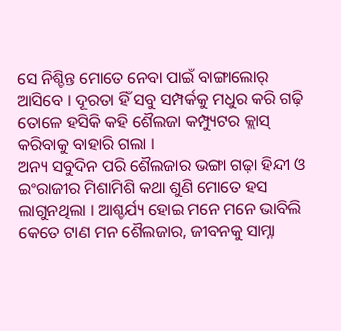ସେ ନିଶ୍ଚିନ୍ତ ମୋତେ ନେବା ପାଇଁ ବାଙ୍ଗାଲୋର୍ ଆସିବେ । ଦୂରତା ହିଁ ସବୁ ସମ୍ପର୍କକୁ ମଧୁର କରି ଗଢ଼ି ତୋଳେ ହସିକି କହି ଶୈଲଜା କମ୍ପ୍ୟୁଟର କ୍ଲାସ୍ କରିବାକୁ ବାହାରି ଗଲା ।
ଅନ୍ୟ ସବୁଦିନ ପରି ଶୈଲଜାର ଭଙ୍ଗା ଗଢ଼ା ହିନ୍ଦୀ ଓ ଇଂରାଜୀର ମିଶାମିଶି କଥା ଶୁଣି ମୋତେ ହସ ଲାଗୁନଥିଲା । ଆଶ୍ଚର୍ଯ୍ୟ ହୋଇ ମନେ ମନେ ଭାବିଲି କେତେ ଟାଣ ମନ ଶୈଲଜାର, ଜୀବନକୁ ସାମ୍ନା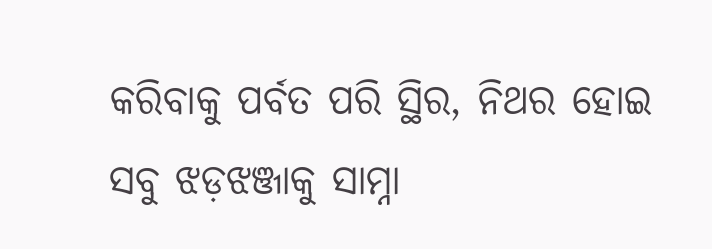କରିବାକୁ ପର୍ବତ ପରି ସ୍ଥିର, ନିଥର ହୋଇ ସବୁ ଝଡ଼ଝଞ୍ଜାକୁ ସାମ୍ନା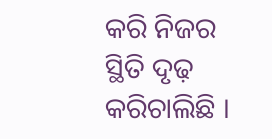କରି ନିଜର ସ୍ଥିତି ଦୃଢ଼ କରିଚାଲିଛି ।